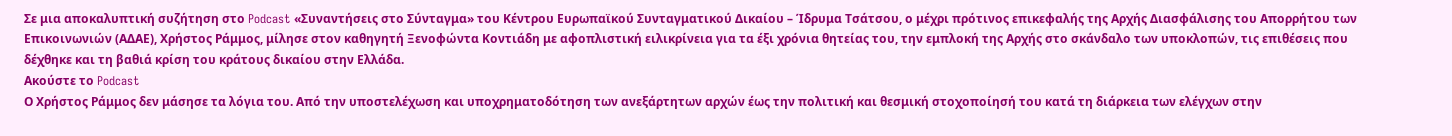Σε μια αποκαλυπτική συζήτηση στο Podcast «Συναντήσεις στο Σύνταγμα» του Κέντρου Ευρωπαϊκού Συνταγματικού Δικαίου – Ίδρυμα Τσάτσου, ο μέχρι πρότινος επικεφαλής της Αρχής Διασφάλισης του Απορρήτου των Επικοινωνιών (ΑΔΑΕ), Χρήστος Ράμμος, μίλησε στον καθηγητή Ξενοφώντα Κοντιάδη με αφοπλιστική ειλικρίνεια για τα έξι χρόνια θητείας του, την εμπλοκή της Αρχής στο σκάνδαλο των υποκλοπών, τις επιθέσεις που δέχθηκε και τη βαθιά κρίση του κράτους δικαίου στην Ελλάδα.
Ακούστε το Podcast
Ο Χρήστος Ράμμος δεν μάσησε τα λόγια του. Από την υποστελέχωση και υποχρηματοδότηση των ανεξάρτητων αρχών έως την πολιτική και θεσμική στοχοποίησή του κατά τη διάρκεια των ελέγχων στην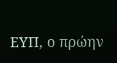ΕΥΠ, ο πρώην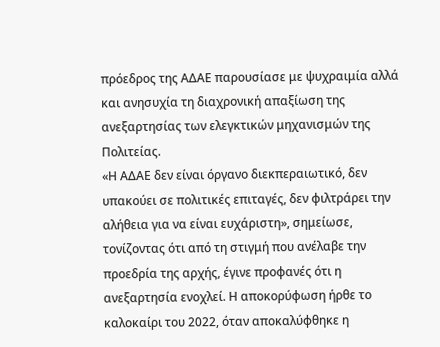πρόεδρος της ΑΔΑΕ παρουσίασε με ψυχραιμία αλλά και ανησυχία τη διαχρονική απαξίωση της ανεξαρτησίας των ελεγκτικών μηχανισμών της Πολιτείας.
«Η ΑΔΑΕ δεν είναι όργανο διεκπεραιωτικό, δεν υπακούει σε πολιτικές επιταγές, δεν φιλτράρει την αλήθεια για να είναι ευχάριστη», σημείωσε, τονίζοντας ότι από τη στιγμή που ανέλαβε την προεδρία της αρχής, έγινε προφανές ότι η ανεξαρτησία ενοχλεί. Η αποκορύφωση ήρθε το καλοκαίρι του 2022, όταν αποκαλύφθηκε η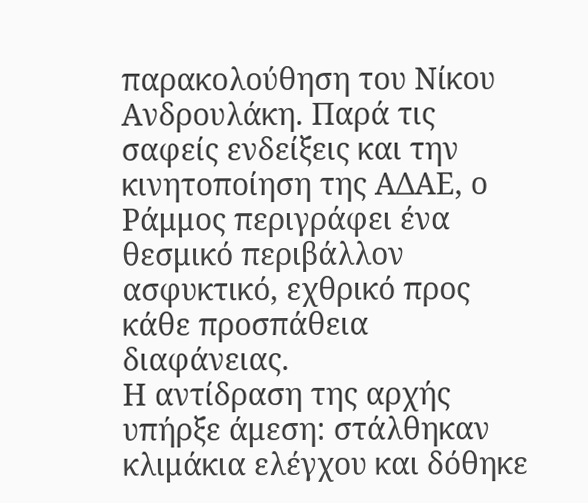παρακολούθηση του Νίκου Ανδρουλάκη. Παρά τις σαφείς ενδείξεις και την κινητοποίηση της ΑΔΑΕ, ο Ράμμος περιγράφει ένα θεσμικό περιβάλλον ασφυκτικό, εχθρικό προς κάθε προσπάθεια διαφάνειας.
Η αντίδραση της αρχής υπήρξε άμεση: στάλθηκαν κλιμάκια ελέγχου και δόθηκε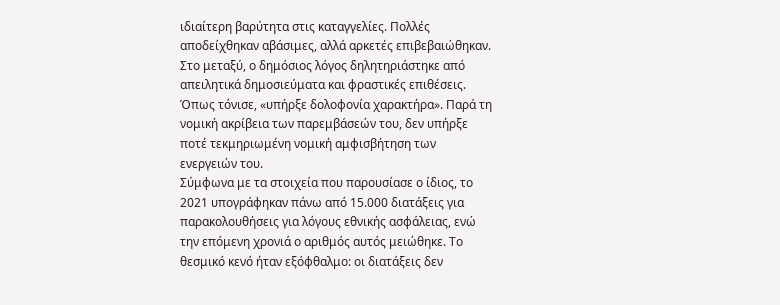ιδιαίτερη βαρύτητα στις καταγγελίες. Πολλές αποδείχθηκαν αβάσιμες, αλλά αρκετές επιβεβαιώθηκαν. Στο μεταξύ, ο δημόσιος λόγος δηλητηριάστηκε από απειλητικά δημοσιεύματα και φραστικές επιθέσεις. Όπως τόνισε, «υπήρξε δολοφονία χαρακτήρα». Παρά τη νομική ακρίβεια των παρεμβάσεών του, δεν υπήρξε ποτέ τεκμηριωμένη νομική αμφισβήτηση των ενεργειών του.
Σύμφωνα με τα στοιχεία που παρουσίασε ο ίδιος, το 2021 υπογράφηκαν πάνω από 15.000 διατάξεις για παρακολουθήσεις για λόγους εθνικής ασφάλειας, ενώ την επόμενη χρονιά ο αριθμός αυτός μειώθηκε. Το θεσμικό κενό ήταν εξόφθαλμο: οι διατάξεις δεν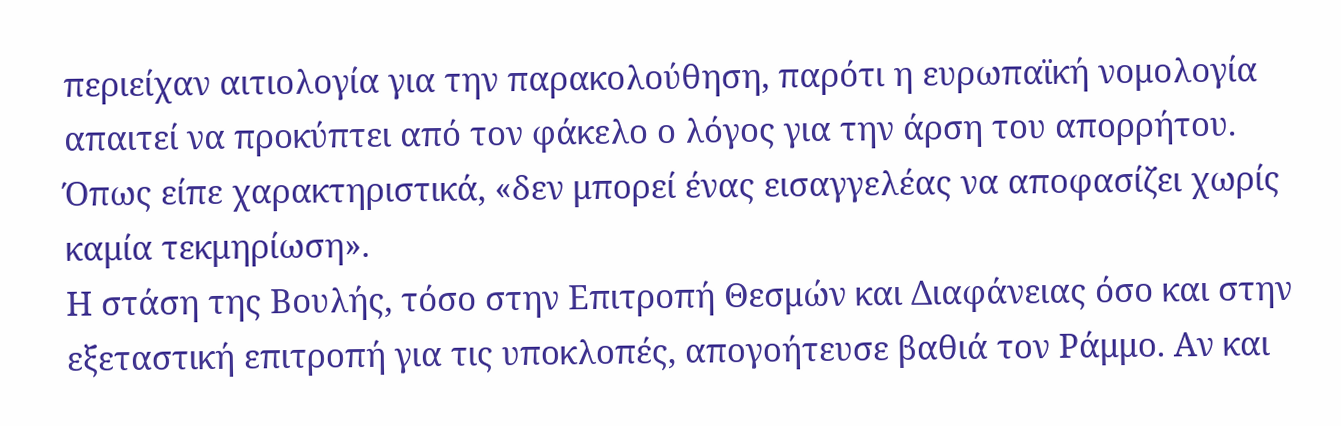περιείχαν αιτιολογία για την παρακολούθηση, παρότι η ευρωπαϊκή νομολογία απαιτεί να προκύπτει από τον φάκελο ο λόγος για την άρση του απορρήτου. Όπως είπε χαρακτηριστικά, «δεν μπορεί ένας εισαγγελέας να αποφασίζει χωρίς καμία τεκμηρίωση».
Η στάση της Βουλής, τόσο στην Επιτροπή Θεσμών και Διαφάνειας όσο και στην εξεταστική επιτροπή για τις υποκλοπές, απογοήτευσε βαθιά τον Ράμμο. Αν και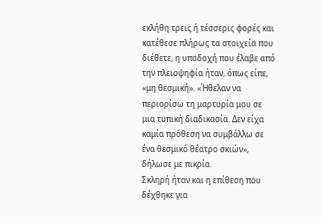εκλήθη τρεις ή τέσσερις φορές και κατέθεσε πλήρως τα στοιχεία που διέθετε, η υποδοχή που έλαβε από την πλειοψηφία ήταν, όπως είπε, «μη θεσμική». «Ήθελαν να περιορίσω τη μαρτυρία μου σε μια τυπική διαδικασία. Δεν είχα καμία πρόθεση να συμβάλλω σε ένα θεσμικό θέατρο σκιών», δήλωσε με πικρία.
Σκληρή ήταν και η επίθεση που δέχθηκε για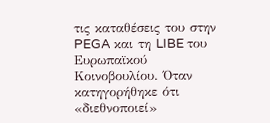τις καταθέσεις του στην PEGA και τη LIBE του Ευρωπαϊκού Κοινοβουλίου. Όταν κατηγορήθηκε ότι «διεθνοποιεί»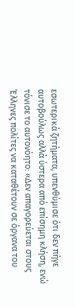εσωτερικά ζητήματα, υπενθύμισε ότι δεν πήγε αυτοβούλως αλλά ύστερα από επίσημη κλήση, ενώ τόνισε το αυτονόητο: «Δεν απαγορεύεται στους Έλληνες πολίτες να καταθέτουν σε όργανα του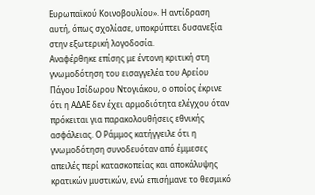Ευρωπαϊκού Κοινοβουλίου». Η αντίδραση αυτή, όπως σχολίασε, υποκρύπτει δυσανεξία στην εξωτερική λογοδοσία.
Αναφέρθηκε επίσης με έντονη κριτική στη γνωμοδότηση του εισαγγελέα του Αρείου Πάγου Ισίδωρου Ντογιάκου, ο οποίος έκρινε ότι η ΑΔΑΕ δεν έχει αρμοδιότητα ελέγχου όταν πρόκειται για παρακολουθήσεις εθνικής ασφάλειας. Ο Ράμμος κατήγγειλε ότι η γνωμοδότηση συνοδευόταν από έμμεσες απειλές περί κατασκοπείας και αποκάλυψης κρατικών μυστικών, ενώ επισήμανε το θεσμικό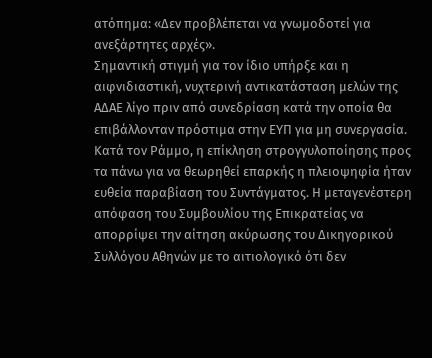ατόπημα: «Δεν προβλέπεται να γνωμοδοτεί για ανεξάρτητες αρχές».
Σημαντική στιγμή για τον ίδιο υπήρξε και η αιφνιδιαστική, νυχτερινή αντικατάσταση μελών της ΑΔΑΕ λίγο πριν από συνεδρίαση κατά την οποία θα επιβάλλονταν πρόστιμα στην ΕΥΠ για μη συνεργασία. Κατά τον Ράμμο, η επίκληση στρογγυλοποίησης προς τα πάνω για να θεωρηθεί επαρκής η πλειοψηφία ήταν ευθεία παραβίαση του Συντάγματος. Η μεταγενέστερη απόφαση του Συμβουλίου της Επικρατείας να απορρίψει την αίτηση ακύρωσης του Δικηγορικού Συλλόγου Αθηνών με το αιτιολογικό ότι δεν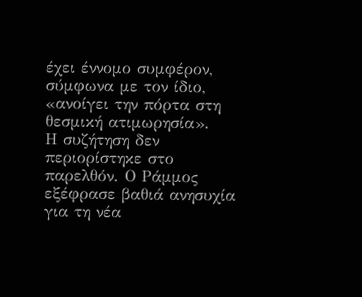έχει έννομο συμφέρον, σύμφωνα με τον ίδιο, «ανοίγει την πόρτα στη θεσμική ατιμωρησία».
Η συζήτηση δεν περιορίστηκε στο παρελθόν. Ο Ράμμος εξέφρασε βαθιά ανησυχία για τη νέα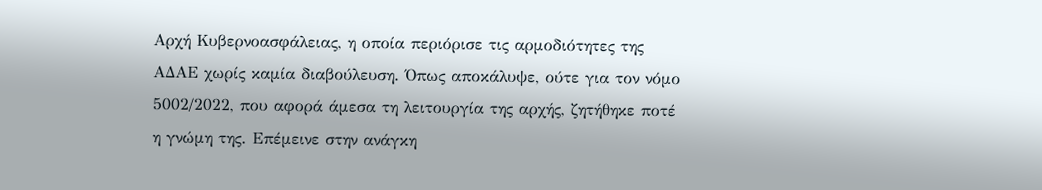Αρχή Κυβερνοασφάλειας, η οποία περιόρισε τις αρμοδιότητες της ΑΔΑΕ χωρίς καμία διαβούλευση. Όπως αποκάλυψε, ούτε για τον νόμο 5002/2022, που αφορά άμεσα τη λειτουργία της αρχής, ζητήθηκε ποτέ η γνώμη της. Επέμεινε στην ανάγκη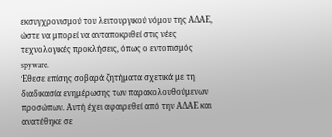εκσυγχρονισμού του λειτουργικού νόμου της ΑΔΑΕ, ώστε να μπορεί να ανταποκριθεί στις νέες τεχνολογικές προκλήσεις, όπως ο εντοπισμός spyware.
Έθεσε επίσης σοβαρά ζητήματα σχετικά με τη διαδικασία ενημέρωσης των παρακολουθούμενων προσώπων. Αυτή έχει αφαιρεθεί από την ΑΔΑΕ και ανατέθηκε σε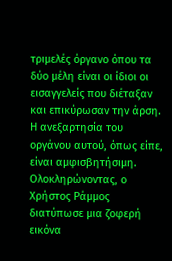τριμελές όργανο όπου τα δύο μέλη είναι οι ίδιοι οι εισαγγελείς που διέταξαν και επικύρωσαν την άρση. Η ανεξαρτησία του οργάνου αυτού, όπως είπε, είναι αμφισβητήσιμη.
Ολοκληρώνοντας, ο Χρήστος Ράμμος διατύπωσε μια ζοφερή εικόνα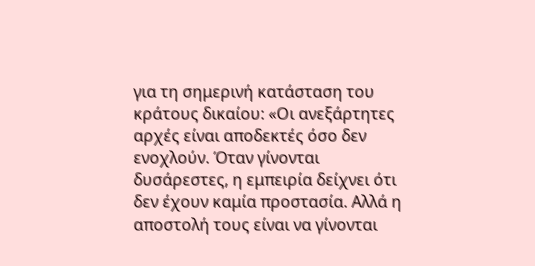για τη σημερινή κατάσταση του κράτους δικαίου: «Οι ανεξάρτητες αρχές είναι αποδεκτές όσο δεν ενοχλούν. Όταν γίνονται δυσάρεστες, η εμπειρία δείχνει ότι δεν έχουν καμία προστασία. Αλλά η αποστολή τους είναι να γίνονται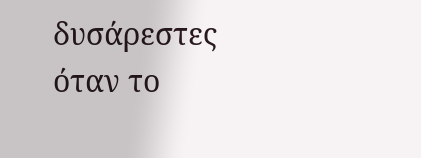δυσάρεστες όταν το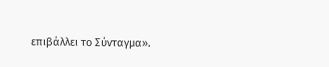επιβάλλει το Σύνταγμα».